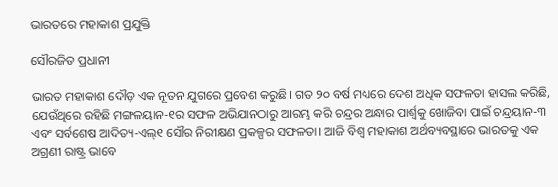ଭାରତରେ ମହାକାଶ ପ୍ରଯୁକ୍ତି

ସୌରଜିତ ପ୍ରଧାନୀ

ଭାରତ ମହାକାଶ ଦୌଡ଼ ଏକ ନୂତନ ଯୁଗରେ ପ୍ରବେଶ କରୁଛି। ଗତ ୨୦ ବର୍ଷ ମଧ୍ୟରେ ଦେଶ ଅଧିକ ସଫଳତା ହାସଲ କରିଛି, ଯେଉଁଥିରେ ରହିଛି ମଙ୍ଗଳୟାନ-୧ର ସଫଳ ଅଭିଯାନଠାରୁ ଆରମ୍ଭ କରି ଚନ୍ଦ୍ରର ଅନ୍ଧାର ପାର୍ଶ୍ୱକୁ ଖୋଜିବା ପାଇଁ ଚନ୍ଦ୍ରୟାନ-୩ ଏବଂ ସର୍ବଶେଷ ଆଦିତ୍ୟ-ଏଲ୍‌୧ ସୌର ନିରୀକ୍ଷଣ ପ୍ରକଳ୍ପର ସଫଳତା। ଆଜି ବିଶ୍ୱ ମହାକାଶ ଅର୍ଥବ୍ୟବସ୍ଥାରେ ଭାରତକୁ ଏକ ଅଗ୍ରଣୀ ରାଷ୍ଟ୍ର ଭାବେ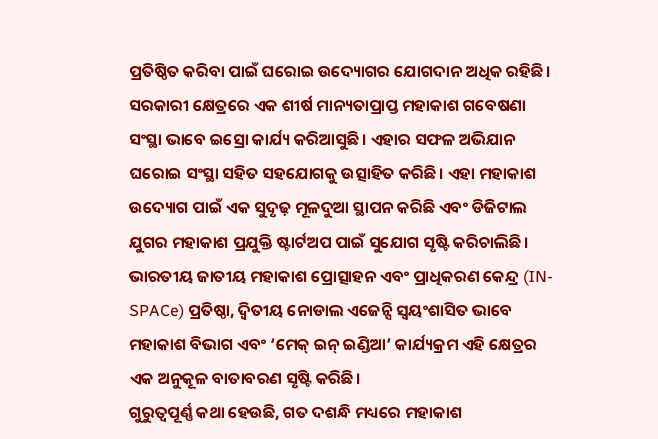ପ୍ରତିଷ୍ଠିତ କରିବା ପାଇଁ ଘରୋଇ ଉଦ୍ୟୋଗର ଯୋଗଦାନ ଅଧିକ ରହିଛି।
ସରକାରୀ କ୍ଷେତ୍ରରେ ଏକ ଶୀର୍ଷ ମାନ୍ୟତାପ୍ରାପ୍ତ ମହାକାଶ ଗବେଷଣା ସଂସ୍ଥା ଭାବେ ଇସ୍ରୋ କାର୍ଯ୍ୟ କରିଆସୁଛି। ଏହାର ସଫଳ ଅଭିଯାନ ଘରୋଇ ସଂସ୍ଥା ସହିତ ସହଯୋଗକୁ ଉତ୍ସାହିତ କରିଛି। ଏହା ମହାକାଶ ଉଦ୍ୟୋଗ ପାଇଁ ଏକ ସୁଦୃଢ଼ ମୂଳଦୁଆ ସ୍ଥାପନ କରିଛି ଏବଂ ଡିଜିଟାଲ ଯୁଗର ମହାକାଶ ପ୍ରଯୁକ୍ତି ଷ୍ଟାର୍ଟଅପ ପାଇଁ ସୁଯୋଗ ସୃଷ୍ଟି କରିଚାଲିଛି। ଭାରତୀୟ ଜାତୀୟ ମହାକାଶ ପ୍ରୋତ୍ସାହନ ଏବଂ ପ୍ରାଧିକରଣ କେନ୍ଦ୍ର (IN-SPACe) ପ୍ରତିଷ୍ଠା, ଦ୍ୱିତୀୟ ନୋଡାଲ ଏଜେନ୍ସି ସ୍ବୟଂଶାସିତ ଭାବେ ମହାକାଶ ବିଭାଗ ଏବଂ ‘ମେକ୍‌ ଇନ୍‌ ଇଣ୍ଡିଆ’ କାର୍ଯ୍ୟକ୍ରମ ଏହି କ୍ଷେତ୍ରର ଏକ ଅନୁକୂଳ ବାତାବରଣ ସୃଷ୍ଟି କରିଛି।
ଗୁରୁତ୍ୱପୂର୍ଣ୍ଣ କଥା ହେଉଛି, ଗତ ଦଶନ୍ଧି ମଧ୍ୟରେ ମହାକାଶ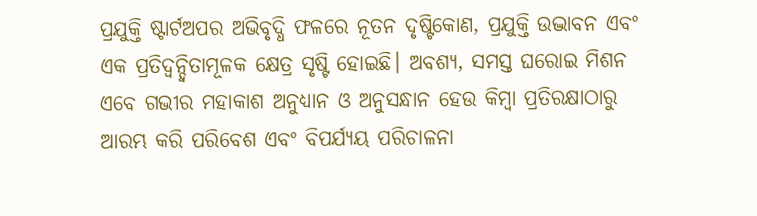ପ୍ରଯୁକ୍ତି ଷ୍ଟାର୍ଟଅପର ଅଭିବୃଦ୍ଧି ଫଳରେ ନୂତନ ଦୃଷ୍ଟିକୋଣ, ପ୍ରଯୁକ୍ତି ଉଦ୍ଭାବନ ଏବଂ ଏକ ପ୍ରତିଦ୍ୱନ୍ଦ୍ୱିତାମୂଳକ କ୍ଷେତ୍ର ସୃଷ୍ଟି ହୋଇଛି। ଅବଶ୍ୟ, ସମସ୍ତ ଘରୋଇ ମିଶନ ଏବେ ଗଭୀର ମହାକାଶ ଅନୁଧ୍ୟାନ ଓ ଅନୁସନ୍ଧାନ ହେଉ କିମ୍ବା ପ୍ରତିରକ୍ଷାଠାରୁ ଆରମ୍ଭ କରି ପରିବେଶ ଏବଂ ବିପର୍ଯ୍ୟୟ ପରିଚାଳନା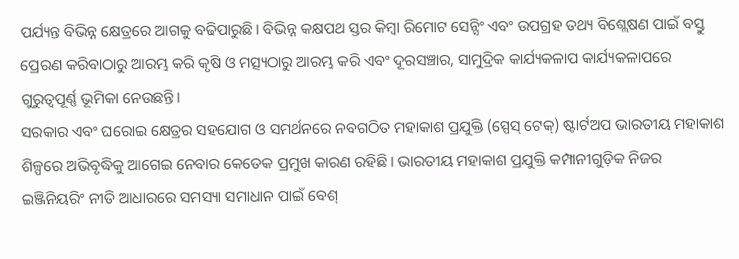ପର୍ଯ୍ୟନ୍ତ ବିଭିନ୍ନ କ୍ଷେତ୍ରରେ ଆଗକୁ ବଢିପାରୁଛି। ବିଭିନ୍ନ କକ୍ଷପଥ ସ୍ତର କିମ୍ବା ରିମୋଟ ସେନ୍ସିଂ ଏବଂ ଉପଗ୍ରହ ତଥ୍ୟ ବିଶ୍ଲେଷଣ ପାଇଁ ବସ୍ତୁ ପ୍ରେରଣ କରିବାଠାରୁ ଆରମ୍ଭ କରି କୃଷି ଓ ମତ୍ସ୍ୟଠାରୁ ଆରମ୍ଭ କରି ଏବଂ ଦୂରସଞ୍ଚାର, ସାମୁଦ୍ରିକ କାର୍ଯ୍ୟକଳାପ କାର୍ଯ୍ୟକଳାପରେ ଗୁରୁତ୍ୱପୂର୍ଣ୍ଣ ଭୂମିକା ନେଉଛନ୍ତି।
ସରକାର ଏବଂ ଘରୋଇ କ୍ଷେତ୍ରର ସହଯୋଗ ଓ ସମର୍ଥନରେ ନବଗଠିତ ମହାକାଶ ପ୍ରଯୁକ୍ତି (ସ୍ପେସ୍‌ ଟେକ୍‌) ଷ୍ଟାର୍ଟଅପ ଭାରତୀୟ ମହାକାଶ ଶିଳ୍ପରେ ଅଭିବୃଦ୍ଧିକୁ ଆଗେଇ ନେବାର କେତେକ ପ୍ରମୁଖ କାରଣ ରହିଛି। ଭାରତୀୟ ମହାକାଶ ପ୍ରଯୁକ୍ତି କମ୍ପାନୀଗୁଡ଼ିକ ନିଜର ଇଞ୍ଜିନିୟରିଂ ନୀତି ଆଧାରରେ ସମସ୍ୟା ସମାଧାନ ପାଇଁ ବେଶ୍‌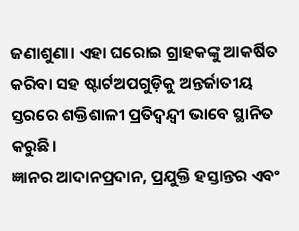ଜଣାଶୁଣା। ଏହା ଘରୋଇ ଗ୍ରାହକଙ୍କୁ ଆକର୍ଷିତ କରିବା ସହ ଷ୍ଟାର୍ଟଅପଗୁଡ଼ିକୁ ଅନ୍ତର୍ଜାତୀୟ ସ୍ତରରେ ଶକ୍ତିଶାଳୀ ପ୍ରତିଦ୍ୱନ୍ଦ୍ୱୀ ଭାବେ ସ୍ଥାନିତ କରୁଛି।
ଜ୍ଞାନର ଆଦାନପ୍ରଦାନ, ପ୍ରଯୁକ୍ତି ହସ୍ତାନ୍ତର ଏବଂ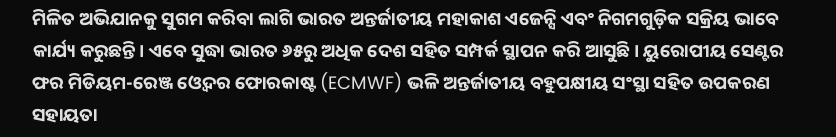ମିଳିତ ଅଭିଯାନକୁ ସୁଗମ କରିବା ଲାଗି ଭାରତ ଅନ୍ତର୍ଜାତୀୟ ମହାକାଶ ଏଜେନ୍ସି ଏବଂ ନିଗମଗୁଡ଼ିକ ସକ୍ରିୟ ଭାବେ କାର୍ଯ୍ୟ କରୁଛନ୍ତି। ଏବେ ସୁଦ୍ଧା ଭାରତ ୬୫ରୁ ଅଧିକ ଦେଶ ସହିତ ସମ୍ପର୍କ ସ୍ଥାପନ କରି ଆସୁଛି। ୟୁରୋପୀୟ ସେଣ୍ଟର ଫର ମିଡିୟମ-ରେଞ୍ଜ ଓ୍ବେଦର ଫୋରକାଷ୍ଟ (ECMWF) ଭଳି ଅନ୍ତର୍ଜାତୀୟ ବହୁପକ୍ଷୀୟ ସଂସ୍ଥା ସହିତ ଉପକରଣ ସହାୟତା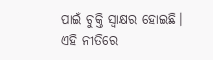ପାଇଁ ଚୁକ୍ତି ସ୍ବାକ୍ଷର ହୋଇଛି। ଏହି ନୀତିରେ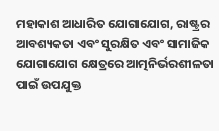ମହାକାଶ ଆଧାରିତ ଯୋଗାଯୋଗ, ରାଷ୍ଟ୍ରର ଆବଶ୍ୟକତା ଏବଂ ସୁରକ୍ଷିତ ଏବଂ ସାମାଜିକ ଯୋଗାଯୋଗ କ୍ଷେତ୍ରରେ ଆତ୍ମନିର୍ଭରଶୀଳତା ପାଇଁ ଉପଯୁକ୍ତ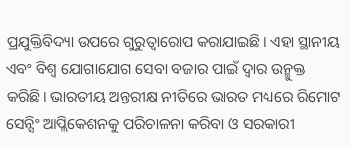ପ୍ରଯୁକ୍ତିବିଦ୍ୟା ଉପରେ ଗୁରୁତ୍ୱାରୋପ କରାଯାଇଛି। ଏହା ସ୍ଥାନୀୟ ଏବଂ ବିଶ୍ୱ ଯୋଗାଯୋଗ ସେବା ବଜାର ପାଇଁ ଦ୍ୱାର ଉନ୍ମୁକ୍ତ କରିଛି। ଭାରତୀୟ ଅନ୍ତରୀକ୍ଷ ନୀତିରେ ଭାରତ ମଧ୍ୟରେ ରିମୋଟ ସେନ୍ସିଂ ଆପ୍ଲିକେଶନକୁ ପରିଚାଳନା କରିବା ଓ ସରକାରୀ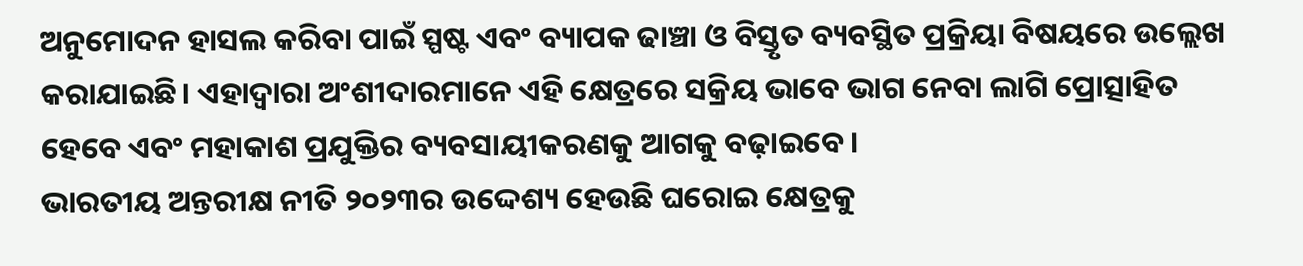ଅନୁମୋଦନ ହାସଲ କରିବା ପାଇଁ ସ୍ପଷ୍ଟ ଏବଂ ବ୍ୟାପକ ଢାଞ୍ଚା ଓ ବିସ୍ତୃତ ବ୍ୟବସ୍ଥିତ ପ୍ରକ୍ରିୟା ବିଷୟରେ ଉଲ୍ଲେଖ କରାଯାଇଛି। ଏହାଦ୍ୱାରା ଅଂଶୀଦାରମାନେ ଏହି କ୍ଷେତ୍ରରେ ସକ୍ରିୟ ଭାବେ ଭାଗ ନେବା ଲାଗି ପ୍ରୋତ୍ସାହିତ ହେବେ ଏବଂ ମହାକାଶ ପ୍ରଯୁକ୍ତିର ବ୍ୟବସାୟୀକରଣକୁ ଆଗକୁ ବଢ଼ାଇବେ।
ଭାରତୀୟ ଅନ୍ତରୀକ୍ଷ ନୀତି ୨୦୨୩ର ଉଦ୍ଦେଶ୍ୟ ହେଉଛି ଘରୋଇ କ୍ଷେତ୍ରକୁ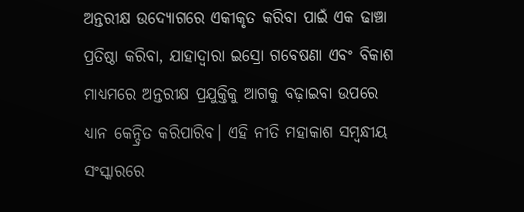ଅନ୍ତରୀକ୍ଷ ଉଦ୍ୟୋଗରେ ଏକୀକୃତ କରିବା ପାଇଁ ଏକ ଢାଞ୍ଚା ପ୍ରତିଷ୍ଠା କରିବା, ଯାହାଦ୍ୱାରା ଇସ୍ରୋ ଗବେଷଣା ଏବଂ ବିକାଶ ମାଧ୍ୟମରେ ଅନ୍ତରୀକ୍ଷ ପ୍ରଯୁକ୍ତିକୁ ଆଗକୁ ବଢ଼ାଇବା ଉପରେ ଧ୍ୟାନ କେନ୍ଦ୍ରିତ କରିପାରିବ। ଏହି ନୀତି ମହାକାଶ ସମ୍ବନ୍ଧୀୟ ସଂସ୍କାରରେ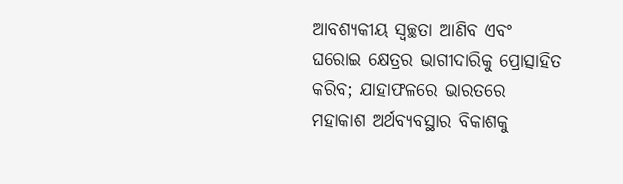ଆବଶ୍ୟକୀୟ ସ୍ବଚ୍ଛତା ଆଣିବ ଏବଂ ଘରୋଇ କ୍ଷେତ୍ରର ଭାଗୀଦାରିକୁ ପ୍ରୋତ୍ସାହିତ କରିବ; ଯାହାଫଳରେ ଭାରତରେ ମହାକାଶ ଅର୍ଥବ୍ୟବସ୍ଥାର ବିକାଶକୁ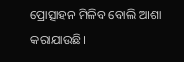ପ୍ରୋତ୍ସାହନ ମିଳିବ ବୋଲି ଆଶା କରାଯାଉଛି।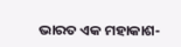ଭାରତ ଏକ ମହାକାଶ-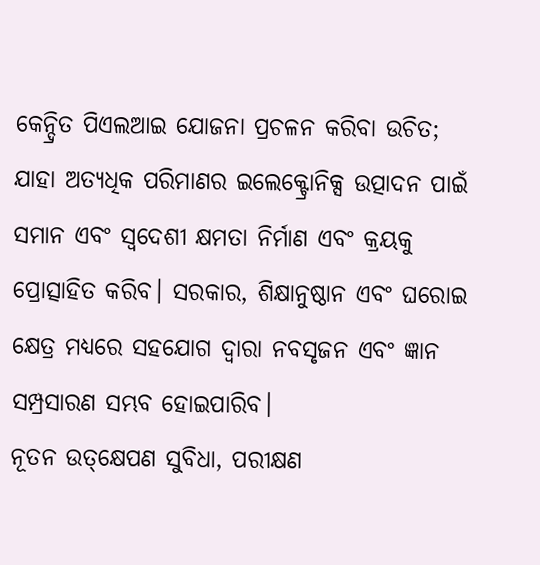କେନ୍ଦ୍ରିତ ପିଏଲଆଇ ଯୋଜନା ପ୍ରଚଳନ କରିବା ଉଚିତ; ଯାହା ଅତ୍ୟଧିକ ପରିମାଣର ଇଲେକ୍ଟ୍ରୋନିକ୍ସ ଉତ୍ପାଦନ ପାଇଁ ସମାନ ଏବଂ ସ୍ବଦେଶୀ କ୍ଷମତା ନିର୍ମାଣ ଏବଂ କ୍ରୟକୁ ପ୍ରୋତ୍ସାହିତ କରିବ। ସରକାର, ଶିକ୍ଷାନୁଷ୍ଠାନ ଏବଂ ଘରୋଇ କ୍ଷେତ୍ର ମଧ୍ୟରେ ସହଯୋଗ ଦ୍ୱାରା ନବସୃଜନ ଏବଂ ଜ୍ଞାନ ସମ୍ପ୍ରସାରଣ ସମ୍ଭବ ହୋଇପାରିବ।
ନୂତନ ଉତ୍‌କ୍ଷେପଣ ସୁବିଧା, ପରୀକ୍ଷଣ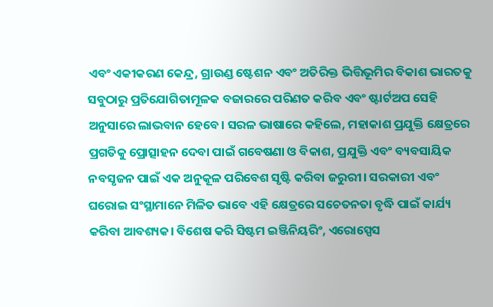ଏବଂ ଏକୀକରଣ କେନ୍ଦ୍ର, ଗ୍ରାଉଣ୍ଡ ଷ୍ଟେଶନ ଏବଂ ଅତିରିକ୍ତ ଭିତ୍ତିଭୂମିର ବିକାଶ ଭାରତକୁ ସବୁଠାରୁ ପ୍ରତିଯୋଗିତାମୂଳକ ବଜାରରେ ପରିଣତ କରିବ ଏବଂ ଷ୍ଟାର୍ଟଅପ ସେହି ଅନୁସାରେ ଲାଭବାନ ହେବେ। ସରଳ ଭାଷାରେ କହିଲେ, ମହାକାଶ ପ୍ରଯୁକ୍ତି କ୍ଷେତ୍ରରେ ପ୍ରଗତିକୁ ପ୍ରୋତ୍ସାହନ ଦେବା ପାଇଁ ଗବେଷଣା ଓ ବିକାଶ, ପ୍ରଯୁକ୍ତି ଏବଂ ବ୍ୟବସାୟିକ ନବସୃଜନ ପାଇଁ ଏକ ଅନୁକୂଳ ପରିବେଶ ସୃଷ୍ଟି କରିବା ଜରୁରୀ। ସରକାରୀ ଏବଂ ଘରୋଇ ସଂସ୍ଥାମାନେ ମିଳିତ ଭାବେ ଏହି କ୍ଷେତ୍ରରେ ସଚେତନତା ବୃଦ୍ଧି ପାଇଁ କାର୍ଯ୍ୟ କରିବା ଆବଶ୍ୟକ। ବିଶେଷ କରି ସିଷ୍ଟମ ଇଞ୍ଜିନିୟରିଂ, ଏରୋସ୍ପେସ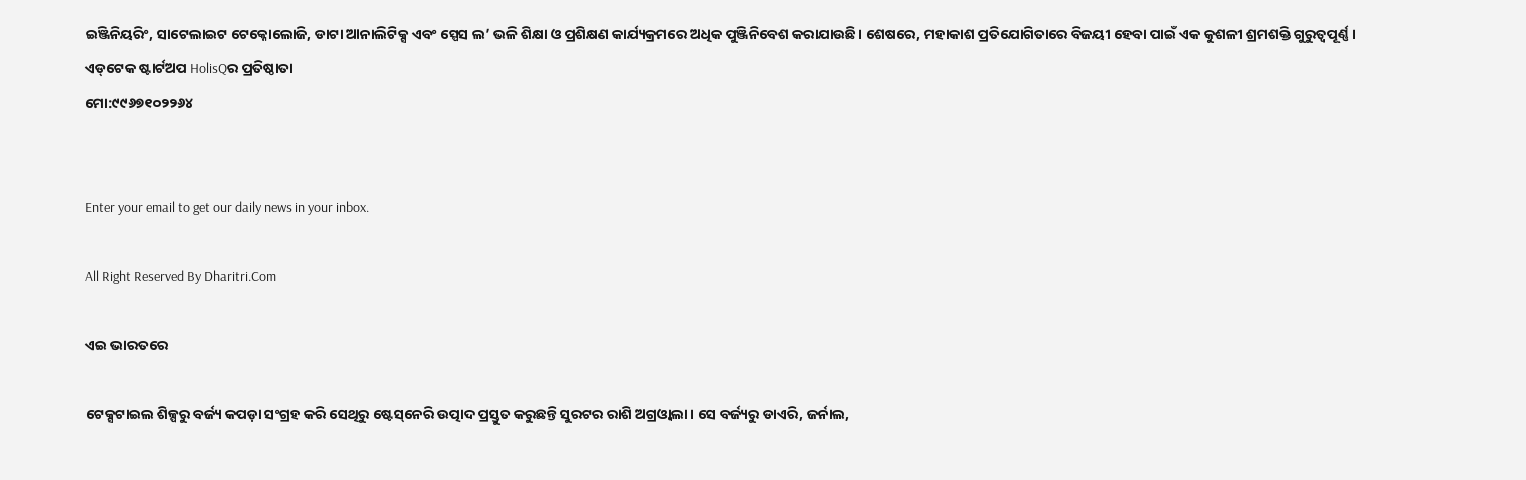ଇଞ୍ଜିନିୟରିଂ, ସାଟେଲାଇଟ ଟେକ୍ନୋଲୋଜି, ଡାଟା ଆନାଲିଟିକ୍ସ ଏବଂ ସ୍ପେସ ଲ’ ଭଳି ଶିକ୍ଷା ଓ ପ୍ରଶିକ୍ଷଣ କାର୍ଯ୍ୟକ୍ରମରେ ଅଧିକ ପୁଞ୍ଜିନିବେଶ କରାଯାଉଛି। ଶେଷରେ, ମହାକାଶ ପ୍ରତିଯୋଗିତାରେ ବିଜୟୀ ହେବା ପାଇଁ ଏକ କୁଶଳୀ ଶ୍ରମଶକ୍ତି ଗୁରୁତ୍ୱପୂର୍ଣ୍ଣ। ଏଡ୍‌ଟେକ ଷ୍ଟାର୍ଟଅପ HolisQର ପ୍ରତିଷ୍ଠାତା
ମୋ:୯୯୬୭୧୦୨୨୬୪


Enter your email to get our daily news in your inbox.

All Right Reserved By Dharitri.Com

ଏଇ ଭାରତରେ

ଟେକ୍ସଟାଇଲ ଶିଳ୍ପରୁ ବର୍ଜ୍ୟ କପଡ଼ା ସଂଗ୍ରହ କରି ସେଥିରୁ ଷ୍ଟେସ୍‌ନେରି ଉତ୍ପାଦ ପ୍ରସ୍ତୁତ କରୁଛନ୍ତି ସୁରଟର ରାଶି ଅଗ୍ରଓ୍ବାଲା। ସେ ବର୍ଜ୍ୟରୁ ଡାଏରି, ଜର୍ନାଲ,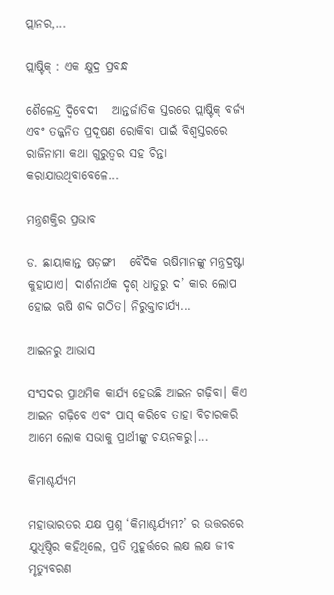ପ୍ଲାନର,...

ପ୍ଲାଷ୍ଟିକ୍‌ : ଏକ କ୍ଷୁଦ୍ର ପ୍ରବନ୍ଧ

ଶୈଳେନ୍ଦ୍ର ଦ୍ୱିବେଦୀ   ଆନ୍ତର୍ଜାତିକ ସ୍ତରରେ ପ୍ଲାଷ୍ଟିକ୍‌ ବର୍ଜ୍ୟ ଏବଂ ତଜ୍ଜନିତ ପ୍ରଦୂଷଣ ରୋକିବା ପାଇଁ ବିଶ୍ୱସ୍ତରରେ ରାଜିନାମା କଥା ଗୁରୁତ୍ୱର ସହ ଚିନ୍ତା କରାଯାଉଥିବାବେଳେ...

ମନ୍ତ୍ରଶକ୍ତିର ପ୍ରଭାବ

ଡ. ଛାୟାକାନ୍ତ ଷଡ଼ଙ୍ଗୀ   ବୈଦିକ ଋଷିମାନଙ୍କୁ ମନ୍ତ୍ରଦ୍ରଷ୍ଟା କୁହାଯାଏ। ଦାର୍ଶନାର୍ଥକ ଦୃଶ୍‌ ଧାତୁରୁ ଦ’ କାର ଲୋପ ହୋଇ ଋଷି ଶବ୍ଦ ଗଠିତ। ନିରୁକ୍ତାଚାର୍ଯ୍ୟ...

ଆଇନରୁ ଆଭାସ

ସଂସଦର ପ୍ରାଥମିକ କାର୍ଯ୍ୟ ହେଉଛି ଆଇନ ଗଢ଼ିବା। କିଏ ଆଇନ ଗଢ଼ିବେ ଏବଂ ପାସ୍‌ କରିବେ ତାହା ବିଚାରକରି ଆମେ ଲୋକ ସଭାକୁ ପ୍ରାର୍ଥୀଙ୍କୁ ଚୟନକରୁ।...

କିମାଶ୍ଚର୍ଯ୍ୟମ

ମହାଭାରତର ଯକ୍ଷ ପ୍ରଶ୍ନ ‘କିମାଶ୍ଚର୍ଯ୍ୟମ?’ ର ଉତ୍ତରରେ ଯୁଧିଷ୍ଠିର କହିଥିଲେ, ପ୍ରତି ମୁହୂର୍ତ୍ତରେ ଲକ୍ଷ ଲକ୍ଷ ଜୀବ ମୃତ୍ୟୁବରଣ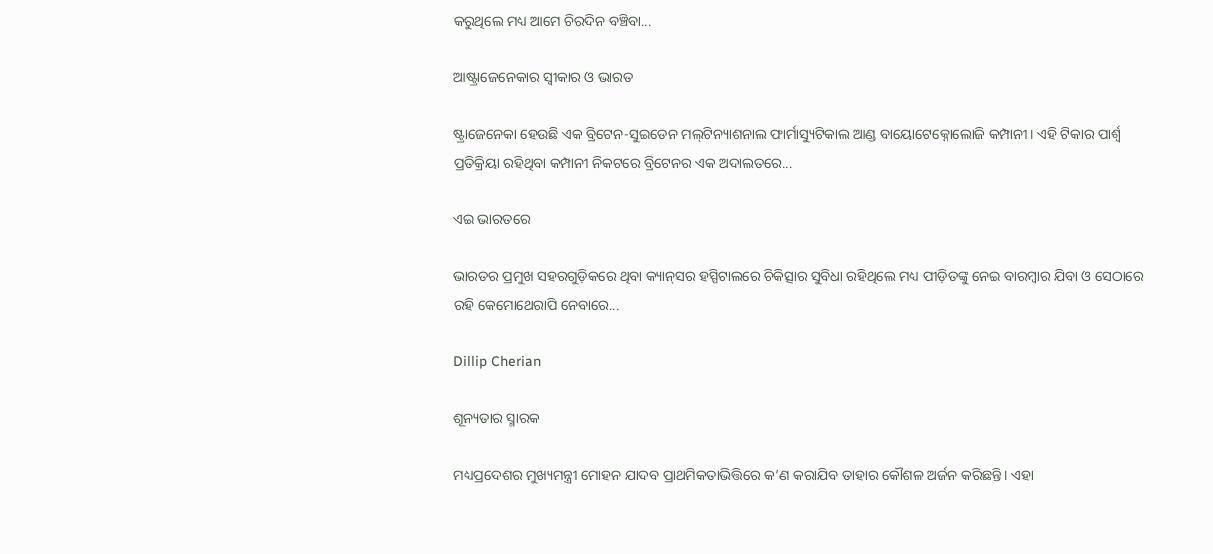କରୁଥିଲେ ମଧ୍ୟ ଆମେ ଚିରଦିନ ବଞ୍ଚିବା...

ଆଷ୍ଟ୍ରାଜେନେକାର ସ୍ବୀକାର ଓ ଭାରତ

ଷ୍ଟ୍ରାଜେନେକା ହେଉଛି ଏକ ବ୍ରିଟେନ-ସୁଇଡେନ ମଲ୍‌ଟିନ୍ୟାଶନାଲ ଫାର୍ମାସ୍ୟୁଟିକାଲ ଆଣ୍ଡ ବାୟୋଟେକ୍ନୋଲୋଜି କମ୍ପାନୀ। ଏହି ଟିକାର ପାର୍ଶ୍ୱ ପ୍ରତିକ୍ରିୟା ରହିଥିବା କମ୍ପାନୀ ନିକଟରେ ବ୍ରିଟେନର ଏକ ଅଦାଲତରେ...

ଏଇ ଭାରତରେ

ଭାରତର ପ୍ରମୁଖ ସହରଗୁଡ଼ିକରେ ଥିବା କ୍ୟାନ୍‌ସର ହସ୍ପିଟାଲରେ ଚିକିତ୍ସାର ସୁବିଧା ରହିଥିଲେ ମଧ୍ୟ ପୀଡ଼ିତଙ୍କୁ ନେଇ ବାରମ୍ବାର ଯିବା ଓ ସେଠାରେ ରହି କେମୋଥେରାପି ନେବାରେ...

Dillip Cherian

ଶୂନ୍ୟତାର ସ୍ମାରକ

ମଧ୍ୟପ୍ରଦେଶର ମୁଖ୍ୟମନ୍ତ୍ରୀ ମୋହନ ଯାଦବ ପ୍ରାଥମିକତାଭିତ୍ତିରେ କ’ଣ କରାଯିବ ତାହାର କୌଶଳ ଅର୍ଜନ କରିଛନ୍ତି। ଏହା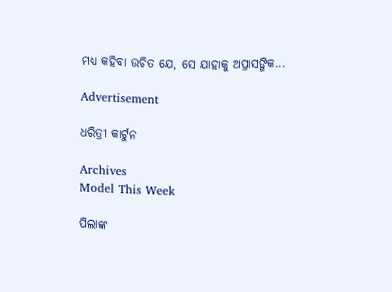ମଧ୍ୟ କହିବା ଉଚିତ ଯେ, ସେ ଯାହାକୁ ଅପ୍ରାସଙ୍ଗିକ...

Advertisement

ଧରିତ୍ରୀ କାର୍ଟୁନ

Archives
Model This Week

ପିଲାଙ୍କ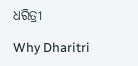ଧରିତ୍ରୀ

Why Dharitri